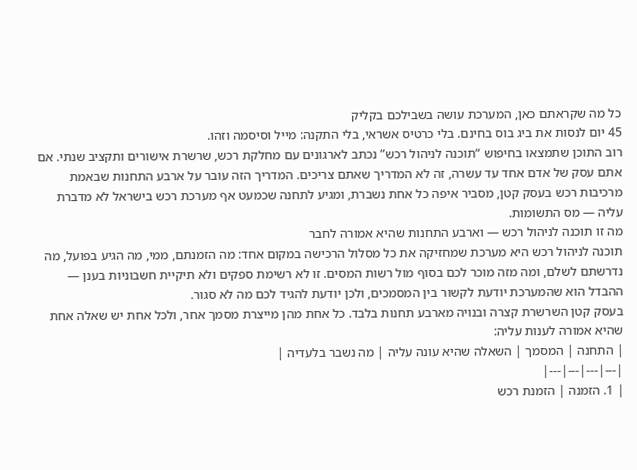כל מה שקראתם כאן, המערכת עושה בשבילכם בקליק
45 יום לנסות את ביג בוס בחינם. בלי כרטיס אשראי, בלי התקנה: מייל וסיסמה וזהו.
רוב התוכן שתמצאו בחיפוש “תוכנה לניהול רכש” נכתב לארגונים עם מחלקת רכש, שרשרת אישורים ותקציב שנתי. אם אתם עסק של אדם אחד עד עשרה, זה לא המדריך שאתם צריכים. המדריך הזה עובר על ארבע התחנות שבאמת מרכיבות רכש בעסק קטן, מסביר איפה כל אחת נשברת, ומגיע לתחנה שכמעט אף מערכת רכש בישראל לא מדברת עליה — מס התשומות.
מה זו תוכנה לניהול רכש — וארבע התחנות שהיא אמורה לחבר
תוכנה לניהול רכש היא מערכת שמחזיקה את כל מסלול הרכישה במקום אחד: מה הזמנתם, ממי, מה הגיע בפועל, מה נדרשתם לשלם, ומה מזה מוכר לכם בסוף מול רשות המסים. זו לא רשימת ספקים ולא תיקיית חשבוניות בענן — ההבדל הוא שהמערכת יודעת לקשור בין המסמכים, ולכן יודעת להגיד לכם מה לא סגור.
בעסק קטן השרשרת קצרה ובנויה מארבע תחנות בלבד. כל אחת מהן מייצרת מסמך אחר, ולכל אחת יש שאלה אחת שהיא אמורה לענות עליה:
| התחנה | המסמך | השאלה שהיא עונה עליה | מה נשבר בלעדיה |
|---|---|---|---|
| 1. הזמנה | הזמנת רכש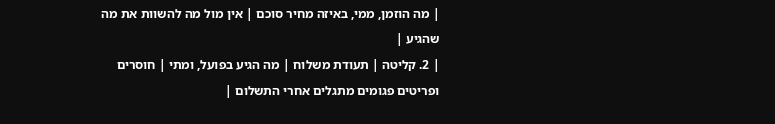| מה הוזמן, ממי, באיזה מחיר סוכם | אין מול מה להשוות את מה שהגיע |
| 2. קליטה | תעודת משלוח | מה הגיע בפועל, ומתי | חוסרים ופריטים פגומים מתגלים אחרי התשלום |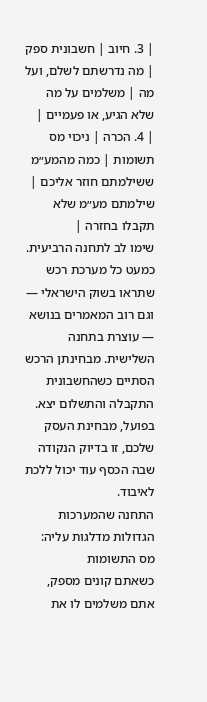| 3. חיוב | חשבונית ספק | מה נדרשתם לשלם, ועל מה | משלמים על מה שלא הגיע, או פעמיים |
| 4. הכרה | ניכוי מס תשומות | כמה מהמע״מ ששילמתם חוזר אליכם | שילמתם מע״מ שלא תקבלו בחזרה |
שימו לב לתחנה הרביעית. כמעט כל מערכת רכש שתראו בשוק הישראלי — וגם רוב המאמרים בנושא — עוצרת בתחנה השלישית. מבחינתן הרכש הסתיים כשהחשבונית התקבלה והתשלום יצא. בפועל, מבחינת העסק שלכם, זו בדיוק הנקודה שבה הכסף עוד יכול ללכת לאיבוד.
התחנה שהמערכות הגדולות מדלגות עליה: מס התשומות
כשאתם קונים מספק, אתם משלמים לו את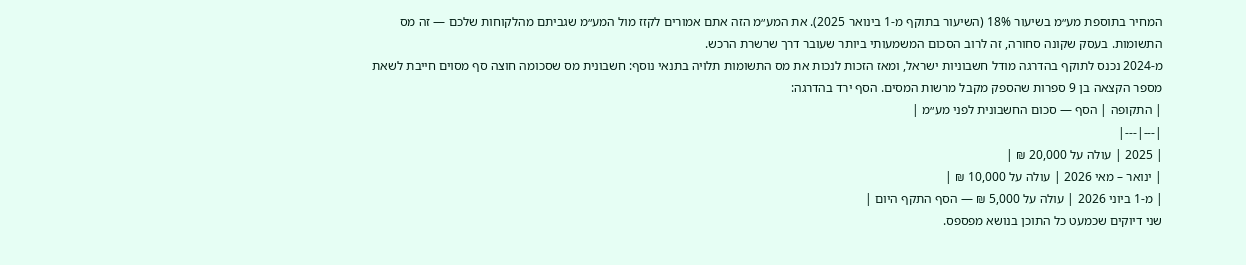המחיר בתוספת מע״מ בשיעור 18% (השיעור בתוקף מ-1 בינואר 2025). את המע״מ הזה אתם אמורים לקזז מול המע״מ שגביתם מהלקוחות שלכם — זה מס התשומות. בעסק שקונה סחורה, זה לרוב הסכום המשמעותי ביותר שעובר דרך שרשרת הרכש.
מ-2024 נכנס לתוקף בהדרגה מודל חשבוניות ישראל, ומאז הזכות לנכות את מס התשומות תלויה בתנאי נוסף: חשבונית מס שסכומה חוצה סף מסוים חייבת לשאת מספר הקצאה בן 9 ספרות שהספק מקבל מרשות המסים. הסף ירד בהדרגה:
| התקופה | הסף — סכום החשבונית לפני מע״מ |
|---|---|
| 2025 | עולה על 20,000 ₪ |
| ינואר – מאי 2026 | עולה על 10,000 ₪ |
| מ-1 ביוני 2026 | עולה על 5,000 ₪ — הסף התקף היום |
שני דיוקים שכמעט כל התוכן בנושא מפספס.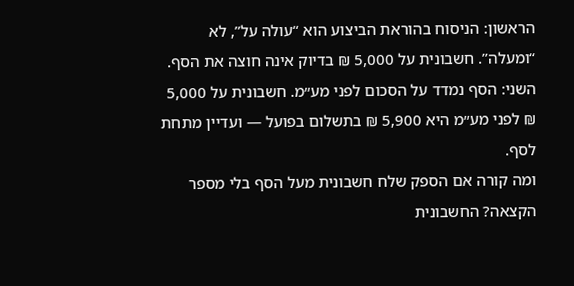הראשון: הניסוח בהוראת הביצוע הוא “עולה על”, לא “ומעלה”. חשבונית על 5,000 ₪ בדיוק אינה חוצה את הסף. השני: הסף נמדד על הסכום לפני מע״מ. חשבונית על 5,000 ₪ לפני מע״מ היא 5,900 ₪ בתשלום בפועל — ועדיין מתחת לסף.
ומה קורה אם הספק שלח חשבונית מעל הסף בלי מספר הקצאה? החשבונית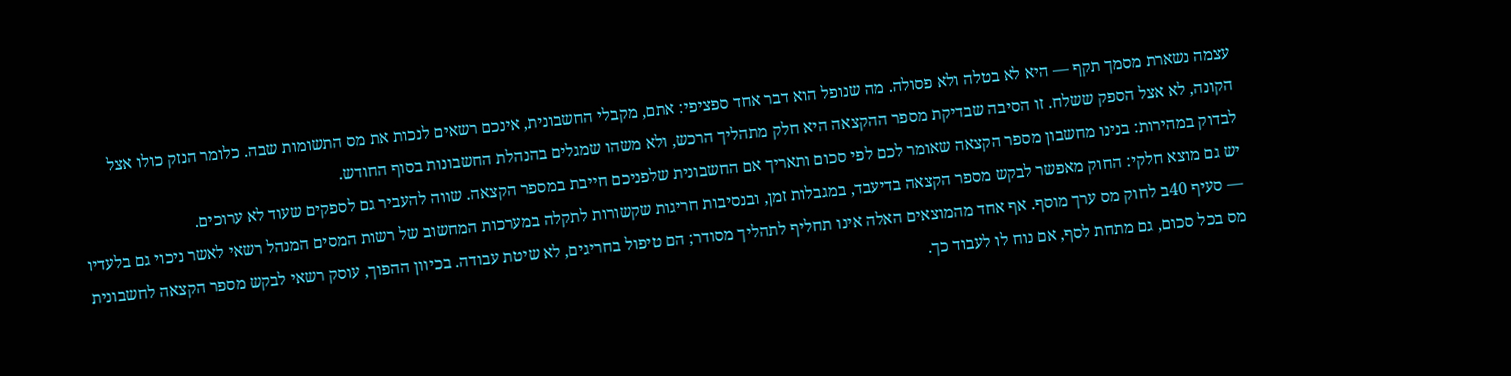עצמה נשארת מסמך תקף — היא לא בטלה ולא פסולה. מה שנופל הוא דבר אחד ספציפי: אתם, מקבלי החשבונית, אינכם רשאים לנכות את מס התשומות שבה. כלומר הנזק כולו אצל הקונה, לא אצל הספק ששלח. זו הסיבה שבדיקת מספר ההקצאה היא חלק מתהליך הרכש, ולא משהו שמגלים בהנהלת החשבונות בסוף החודש.
לבדוק במהירות: בנינו מחשבון מספר הקצאה שאומר לכם לפי סכום ותאריך אם החשבונית שלפניכם חייבת במספר הקצאה. שווה להעביר גם לספקים שעוד לא ערוכים.
יש גם מוצא חלקי: החוק מאפשר לבקש מספר הקצאה בדיעבד, במגבלות זמן, ובנסיבות חריגות שקשורות לתקלה במערכות המחשוב של רשות המסים המנהל רשאי לאשר ניכוי גם בלעדיו — סעיף 40ב לחוק מס ערך מוסף. אף אחד מהמוצאים האלה אינו תחליף לתהליך מסודר; הם טיפול בחריגים, לא שיטת עבודה. בכיוון ההפוך, עוסק רשאי לבקש מספר הקצאה לחשבונית מס בכל סכום, גם מתחת לסף, אם נוח לו לעבוד כך.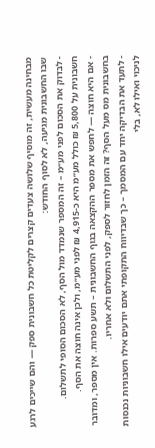מבחינה מעשית, זה מוסיף שלושה צעדים קצרים לקליטת כל חשבונית ספק — והם שייכים לרגע שבו החשבונית מגיעה, לא לסוף החודש:
- לבדוק את הסכום לפני מע״מ – זה המספר שנמדד מול הסף, לא הסכום הסופי לתשלום. חשבונית על 5,800 ₪ כולל מע״מ היא כ-4,915 ₪ לפני מע״מ, ולכן אינה חוצה את הסף.
- אם היא חוצה — לחפש את מספר ההקצאה בגוף החשבונית – תשע ספרות. אין מספר, ומדובר בחשבונית מס מעל הסף? זה הזמן לחזור לספק, לפני התשלום ולא אחריו.
- לתעד את הבדיקה יחד עם המסמך – כך שבדיווח התקופתי אתם יודעים אילו חשבוניות נכנסות לניכוי ואילו לא, בלי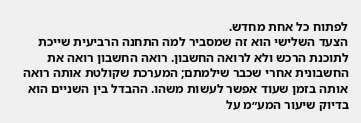לפתוח כל אחת מחדש.
הצעד השלישי הוא זה שמסביר למה התחנה הרביעית שייכת לתוכנת הרכש ולא לרואה החשבון. רואה החשבון רואה את החשבונית אחרי שכבר שילמתם; המערכת שקולטת אותה רואה אותה בזמן שעוד אפשר לעשות משהו. ההבדל בין השניים הוא בדיוק שיעור המע״מ על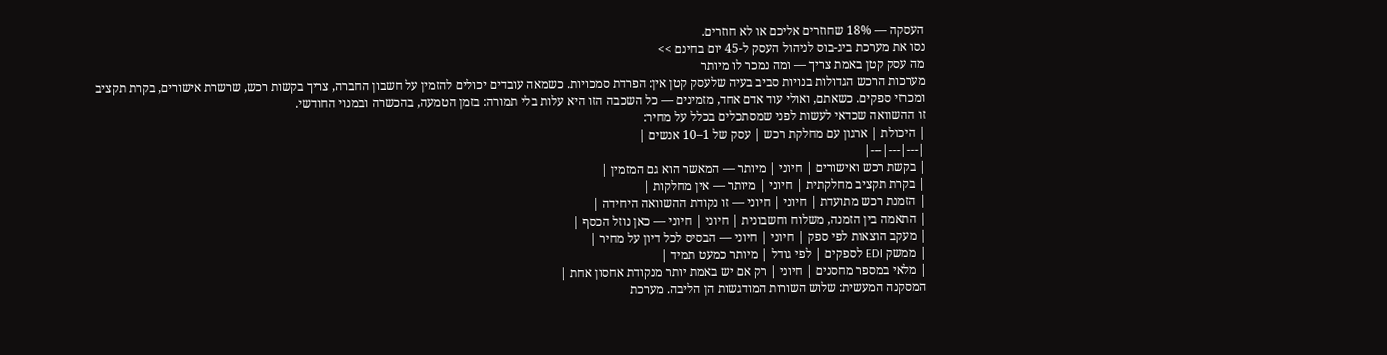העסקה — 18% שחוזרים אליכם או לא חוזרים.
נסו את מערכת ביג-בוס לניהול העסק ל-45 יום בחינם >>
מה עסק קטן באמת צריך — ומה נמכר לו מיותר
מערכות הרכש הגדולות בנויות סביב בעיה שלעסק קטן אין: הפרדת סמכויות. כשמאה עובדים יכולים להזמין על חשבון החברה, צריך בקשות רכש, שרשרת אישורים, בקרת תקציב ומכרזי ספקים. כשאתם, ואולי עוד אדם אחד, מזמינים — כל השכבה הזו היא עלות בלי תמורה: בזמן הטמעה, בהכשרה ובמנוי החודשי.
זו ההשוואה שכדאי לעשות לפני שמסתכלים בכלל על מחיר:
| היכולת | ארגון עם מחלקת רכש | עסק של 1–10 אנשים |
|---|---|---|
| בקשת רכש ואישורים | חיוני | מיותר — המאשר הוא גם המזמין |
| בקרת תקציב מחלקתית | חיוני | מיותר — אין מחלקות |
| הזמנת רכש מתועדת | חיוני | חיוני — זו נקודת ההשוואה היחידה |
| התאמה בין הזמנה, משלוח וחשבונית | חיוני | חיוני — כאן נוזל הכסף |
| מעקב הוצאות לפי ספק | חיוני | חיוני — הבסיס לכל דיון על מחיר |
| ממשק EDI לספקים | לפי גודל | מיותר כמעט תמיד |
| מלאי במספר מחסנים | חיוני | רק אם יש באמת יותר מנקודת אחסון אחת |
המסקנה המעשית: שלוש השורות המודגשות הן הליבה. מערכת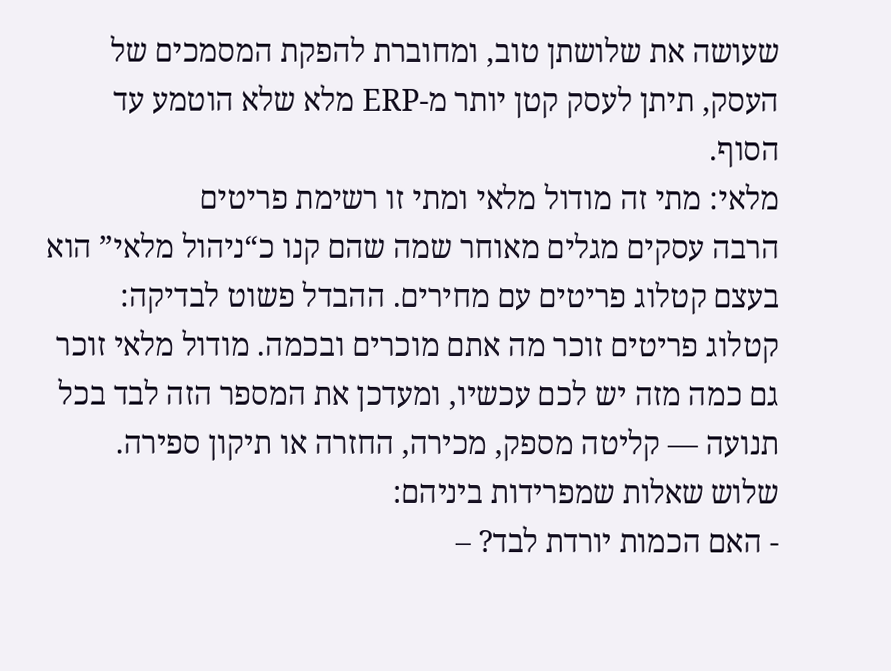שעושה את שלושתן טוב, ומחוברת להפקת המסמכים של העסק, תיתן לעסק קטן יותר מ-ERP מלא שלא הוטמע עד הסוף.
מלאי: מתי זה מודול מלאי ומתי זו רשימת פריטים
הרבה עסקים מגלים מאוחר שמה שהם קנו כ“ניהול מלאי” הוא בעצם קטלוג פריטים עם מחירים. ההבדל פשוט לבדיקה: קטלוג פריטים זוכר מה אתם מוכרים ובכמה. מודול מלאי זוכר גם כמה מזה יש לכם עכשיו, ומעדכן את המספר הזה לבד בכל תנועה — קליטה מספק, מכירה, החזרה או תיקון ספירה.
שלוש שאלות שמפרידות ביניהם:
- האם הכמות יורדת לבד? –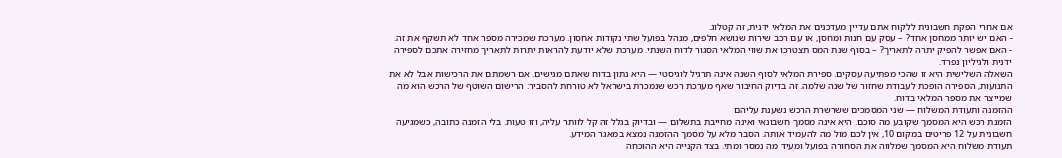אם אחרי הפקת חשבונית ללקוח אתם עדיין מעדכנים את המלאי ידנית, זה קטלוג.
- האם יש יותר ממחסן אחד? – עסק עם חנות ומחסן, או עם רכב שירות שנושא חלפים, מנהל בפועל שתי נקודות אחסון. מערכת שמכירה מספר אחד לא תשקף את זה.
- האם אפשר להפיק יתרה לתאריך? – בסוף שנת המס תצטרכו את שווי המלאי הסגור לדוח השנתי. מערכת שלא יודעת להראות יתרות לתאריך מחזירה אתכם לספירה ידנית ולגיליון נפרד.
השאלה השלישית היא זו שהכי מפתיעה עסקים. ספירת המלאי לסוף השנה אינה תרגיל לוגיסטי — היא נתון בדוח שאתם מגישים. אם רשמתם את הרכישות אבל לא את התנועות, הספירה הופכת לעבודת שחזור של שנה שלמה. זה בדיוק החיבור שאף מערכת רכש שנמכרת בישראל לא טורחת להסביר: הרישום השוטף של הרכש הוא מה שמייצר את מספר המלאי בדוח.
ההזמנה ותעודת המשלוח — שני המסמכים ששרשרת הרכש נשענת עליהם
הזמנת רכש היא המסמך שקובע מה סוכם. היא אינה מסמך חשבונאי ואינה מחייבת בתשלום — ובדיוק בגלל זה קל לוותר עליה, וזו טעות. בלי הזמנה כתובה, כשמגיעה חשבונית על 12 פריטים במקום 10, אין לכם מול מה להעמיד אותה. הסבר מלא על מסמך ההזמנה נמצא במאגר המידע.
תעודת משלוח היא המסמך שמלווה את הסחורה בפועל ומעיד מה נמסר ומתי. בצד הקנייה היא ההוכחה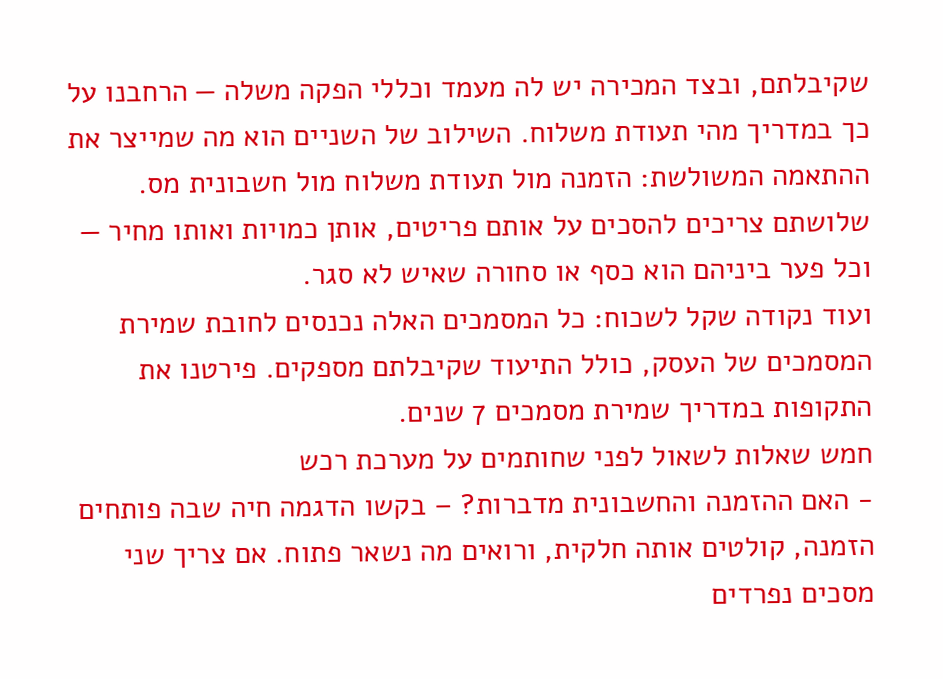שקיבלתם, ובצד המכירה יש לה מעמד וכללי הפקה משלה — הרחבנו על כך במדריך מהי תעודת משלוח. השילוב של השניים הוא מה שמייצר את ההתאמה המשולשת: הזמנה מול תעודת משלוח מול חשבונית מס. שלושתם צריכים להסכים על אותם פריטים, אותן כמויות ואותו מחיר — וכל פער ביניהם הוא כסף או סחורה שאיש לא סגר.
ועוד נקודה שקל לשכוח: כל המסמכים האלה נכנסים לחובת שמירת המסמכים של העסק, כולל התיעוד שקיבלתם מספקים. פירטנו את התקופות במדריך שמירת מסמכים 7 שנים.
חמש שאלות לשאול לפני שחותמים על מערכת רכש
- האם ההזמנה והחשבונית מדברות? – בקשו הדגמה חיה שבה פותחים הזמנה, קולטים אותה חלקית, ורואים מה נשאר פתוח. אם צריך שני מסכים נפרדים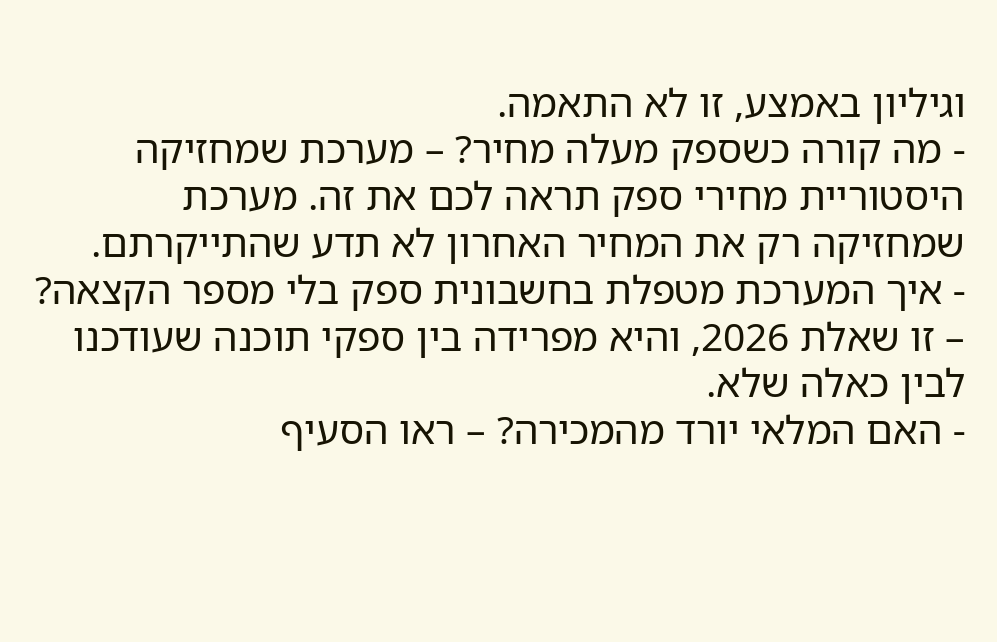וגיליון באמצע, זו לא התאמה.
- מה קורה כשספק מעלה מחיר? – מערכת שמחזיקה היסטוריית מחירי ספק תראה לכם את זה. מערכת שמחזיקה רק את המחיר האחרון לא תדע שהתייקרתם.
- איך המערכת מטפלת בחשבונית ספק בלי מספר הקצאה? – זו שאלת 2026, והיא מפרידה בין ספקי תוכנה שעודכנו לבין כאלה שלא.
- האם המלאי יורד מהמכירה? – ראו הסעיף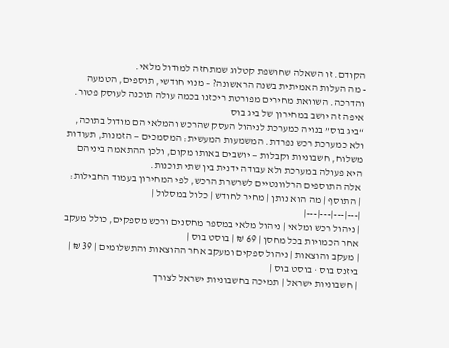הקודם. זו השאלה שחושפת קטלוג שמתחזה למודול מלאי.
- מה העלות האמיתית בשנה הראשונה? – מנוי חודשי, תוספים, הטמעה והדרכה. השוואת מחירים מפורטת ריכזנו בכמה עולה תוכנה לעוסק פטור.
איפה זה יושב במחירון של ביג בוס
“ביג בוס” בנויה כמערכת לניהול העסק שהרכש והמלאי הם מודול בתוכה, ולא כמערכת רכש נפרדת. המשמעות המעשית: המסמכים — הזמנות, תעודות משלוח, חשבוניות וקבלות — יושבים באותו מקום, ולכן ההתאמה ביניהם היא פעולה במערכת ולא עבודה ידנית בין שתי תוכנות.
אלה התוספים הרלוונטיים לשרשרת הרכש, לפי המחירון בעמוד החבילות:
| התוסף | מה הוא נותן | מחיר לחודש | כלול במסלול |
|---|---|---|---|
| ניהול רכש ומלאי | ניהול מלאי במספר מחסנים ורכש מספקים, כולל מעקב אחר הכמויות בכל מחסן | 69 ₪ | בוסט בוס |
| מעקב והוצאות | ניהול ספקים ומעקב אחר ההוצאות והתשלומים | 39 ₪ | ביזנס בוס · בוסט בוס |
| חשבוניות ישראל | תמיכה בחשבוניות ישראל לצורך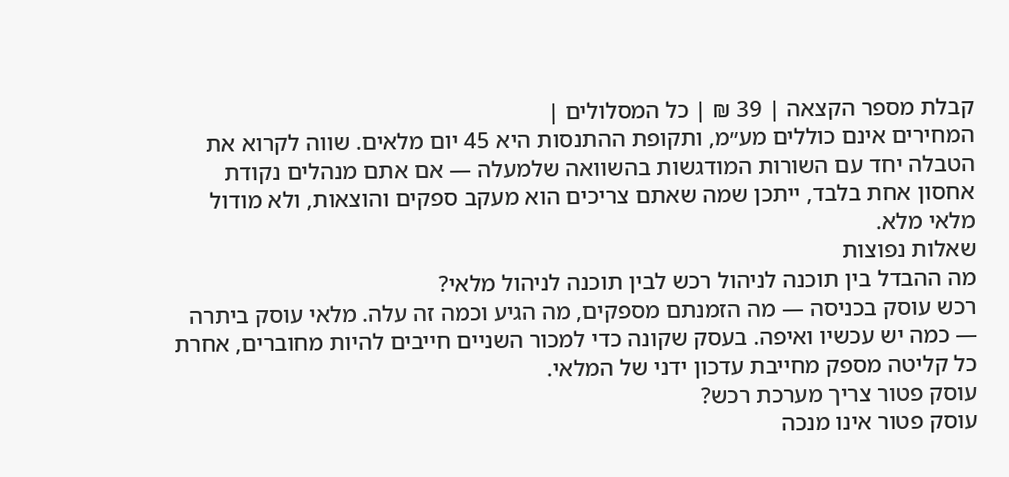קבלת מספר הקצאה | 39 ₪ | כל המסלולים |
המחירים אינם כוללים מע״מ, ותקופת ההתנסות היא 45 יום מלאים. שווה לקרוא את הטבלה יחד עם השורות המודגשות בהשוואה שלמעלה — אם אתם מנהלים נקודת אחסון אחת בלבד, ייתכן שמה שאתם צריכים הוא מעקב ספקים והוצאות, ולא מודול מלאי מלא.
שאלות נפוצות
מה ההבדל בין תוכנה לניהול רכש לבין תוכנה לניהול מלאי?
רכש עוסק בכניסה — מה הזמנתם מספקים, מה הגיע וכמה זה עלה. מלאי עוסק ביתרה — כמה יש עכשיו ואיפה. בעסק שקונה כדי למכור השניים חייבים להיות מחוברים, אחרת כל קליטה מספק מחייבת עדכון ידני של המלאי.
עוסק פטור צריך מערכת רכש?
עוסק פטור אינו מנכה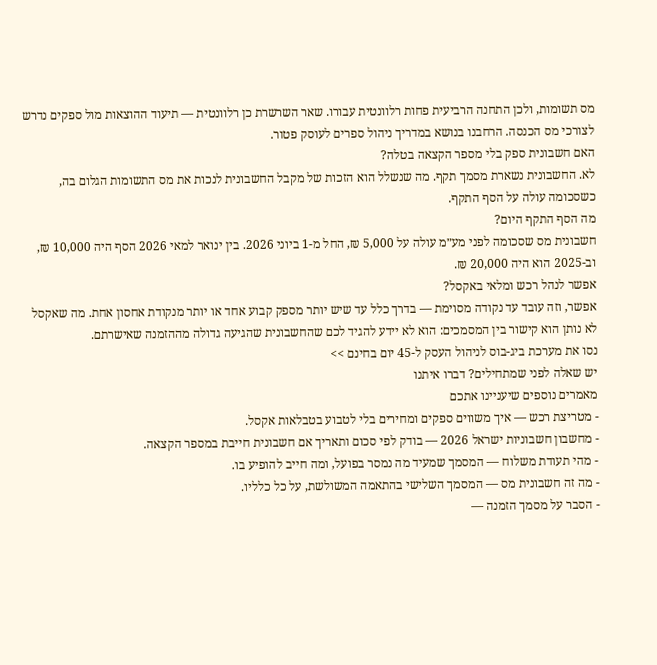מס תשומות, ולכן התחנה הרביעית פחות רלוונטית עבורו. שאר השרשרת כן רלוונטית — תיעוד ההוצאות מול ספקים נדרש לצורכי מס הכנסה. הרחבנו בנושא במדריך ניהול ספרים לעוסק פטור.
האם חשבונית ספק בלי מספר הקצאה בטלה?
לא. החשבונית נשארת מסמך תקף. מה שנשלל הוא הזכות של מקבל החשבונית לנכות את מס התשומות הגלום בה, כשסכומה עולה על הסף התקף.
מה הסף התקף היום?
חשבונית מס שסכומה לפני מע״מ עולה על 5,000 ₪, החל מ-1 ביוני 2026. בין ינואר למאי 2026 הסף היה 10,000 ₪, וב-2025 הוא היה 20,000 ₪.
אפשר לנהל רכש ומלאי באקסל?
אפשר, וזה עובד עד נקודה מסוימת — בדרך כלל עד שיש יותר מספק קבוע אחד או יותר מנקודת אחסון אחת. מה שאקסל לא נותן הוא קישור בין המסמכים: הוא לא יידע להגיד לכם שהחשבונית שהגיעה גדולה מההזמנה שאישרתם.
נסו את מערכת ביג-בוס לניהול העסק ל-45 יום בחינם >>
יש שאלה לפני שמתחילים? דברו איתנו
מאמרים נוספים שיעניינו אתכם
- מטריצת רכש — איך משווים ספקים ומחירים בלי לטבוע בטבלאות אקסל.
- מחשבון חשבוניות ישראל 2026 — בודק לפי סכום ותאריך אם חשבונית חייבת במספר הקצאה.
- מהי תעודת משלוח — המסמך שמעיד מה נמסר בפועל, ומה חייב להופיע בו.
- מה זה חשבונית מס — המסמך השלישי בהתאמה המשולשת, על כל כלליו.
- הסבר על מסמך הזמנה —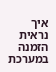איך נראית הזמנה במערכת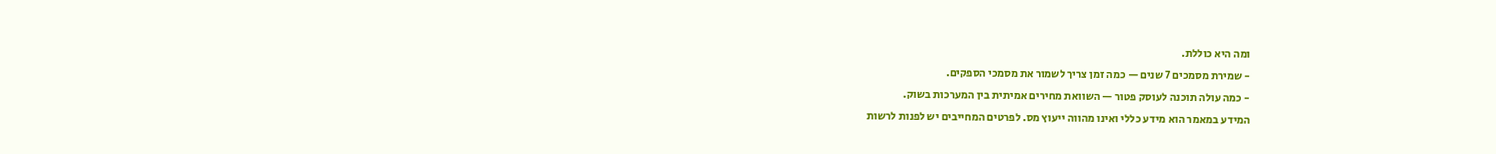ומה היא כוללת.
- שמירת מסמכים 7 שנים — כמה זמן צריך לשמור את מסמכי הספקים.
- כמה עולה תוכנה לעוסק פטור — השוואת מחירים אמיתית בין המערכות בשוק.
המידע במאמר הוא מידע כללי ואינו מהווה ייעוץ מס. לפרטים המחייבים יש לפנות לרשות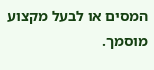המסים או לבעל מקצוע מוסמך.